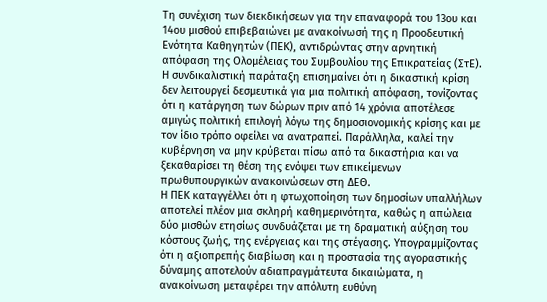Τη συνέχιση των διεκδικήσεων για την επαναφορά του 13ου και 14ου μισθού επιβεβαιώνει με ανακοίνωσή της η Προοδευτική Ενότητα Καθηγητών (ΠΕΚ), αντιδρώντας στην αρνητική απόφαση της Ολομέλειας του Συμβουλίου της Επικρατείας (ΣτΕ). Η συνδικαλιστική παράταξη επισημαίνει ότι η δικαστική κρίση δεν λειτουργεί δεσμευτικά για μια πολιτική απόφαση, τονίζοντας ότι η κατάργηση των δώρων πριν από 14 χρόνια αποτέλεσε αμιγώς πολιτική επιλογή λόγω της δημοσιονομικής κρίσης και με τον ίδιο τρόπο οφείλει να ανατραπεί. Παράλληλα, καλεί την κυβέρνηση να μην κρύβεται πίσω από τα δικαστήρια και να ξεκαθαρίσει τη θέση της ενόψει των επικείμενων πρωθυπουργικών ανακοινώσεων στη ΔΕΘ.
Η ΠΕΚ καταγγέλλει ότι η φτωχοποίηση των δημοσίων υπαλλήλων αποτελεί πλέον μια σκληρή καθημερινότητα, καθώς η απώλεια δύο μισθών ετησίως συνδυάζεται με τη δραματική αύξηση του κόστους ζωής, της ενέργειας και της στέγασης. Υπογραμμίζοντας ότι η αξιοπρεπής διαβίωση και η προστασία της αγοραστικής δύναμης αποτελούν αδιαπραγμάτευτα δικαιώματα, η ανακοίνωση μεταφέρει την απόλυτη ευθύνη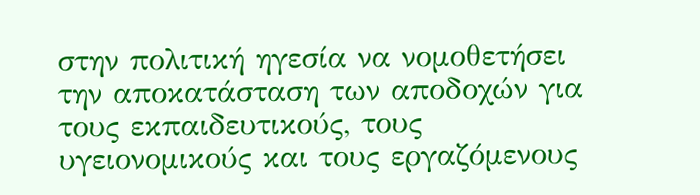στην πολιτική ηγεσία να νομοθετήσει την αποκατάσταση των αποδοχών για τους εκπαιδευτικούς, τους υγειονομικούς και τους εργαζόμενους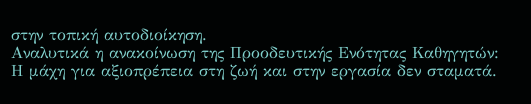στην τοπική αυτοδιοίκηση.
Αναλυτικά η ανακοίνωση της Προοδευτικής Ενότητας Καθηγητών:
Η μάχη για αξιοπρέπεια στη ζωή και στην εργασία δεν σταματά.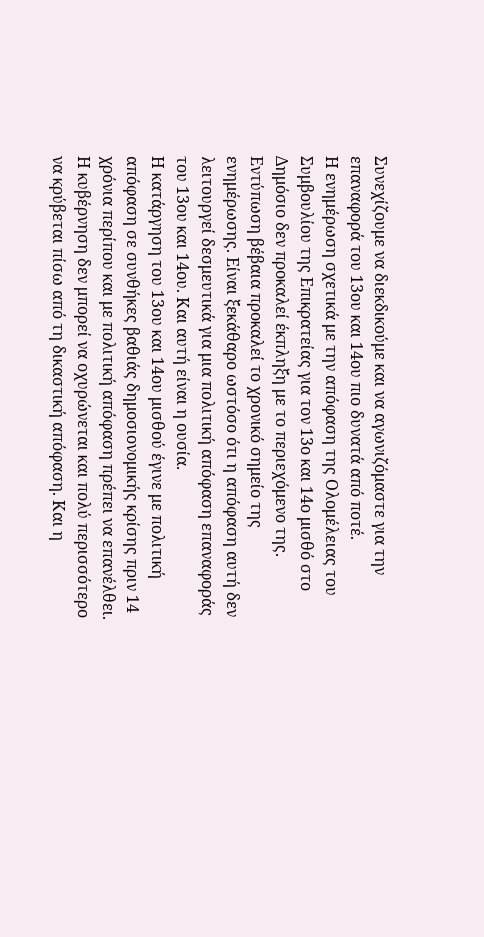Συνεχίζουμε να διεκδικούμε και να αγωνιζόμαστε για την επαναφορά του 13ου και 14ου πιο δυνατά από ποτέ.
Η ενημέρωση σχετικά με την απόφαση της Ολομέλειας του Συμβουλίου της Επικρατείας για τον 13ο και 14ο μισθό στο Δημόσιο δεν προκαλεί έκπληξη με το περιεχόμενο της. Εντύπωση βέβαια προκαλεί το χρονικό σημείο της ενημέρωσης. Είναι ξεκάθαρο ωστόσο ότι η απόφαση αυτή δεν λειτουργεί δεσμευτικά για μια πολιτική απόφαση επαναφοράς του 13ου και 14ου. Και αυτή είναι η ουσία.
Η κατάργηση του 13ου και 14ου μισθού έγινε με πολιτική απόφαση σε συνθήκες βαθιάς δημοσιονομικής κρίσης πριν 14 χρόνια περίπου και με πολιτική απόφαση πρέπει να επανέλθει. Η κυβέρνηση δεν μπορεί να οχυρώνεται και πολύ περισσότερο να κρύβεται πίσω από τη δικαστική απόφαση. Και η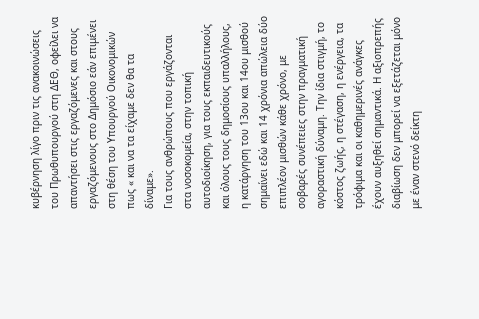κυβέρνηση λίγο πριν τις ανακοινώσεις του Πρωθυπουργού στη ΔΕΘ, οφείλει να απαντήσει στις εργαζόμενες και στους εργαζόμενους στο Δημόσιο εάν επιμένει στη θέση του Υπουργού Οικονομικών πως « και να τα είχαμε δεν θα τα δίναμε».
Για τους ανθρώπους που εργάζονται στα νοσοκομεία, στην τοπική αυτοδιοίκηση, για τους εκπαιδευτικούς και όλους τους δημοσίους υπαλλήλους, η κατάργηση του 13ου και 14ου μισθού σημαίνει εδώ και 14 χρόνια απώλεια δύο επιπλέον μισθών κάθε χρόνο, με σοβαρές συνέπειες στην πραγματική αγοραστική δύναμη. Την ίδια στιγμή, το κόστος ζωής, η στέγαση, η ενέργεια, τα τρόφιμα και οι καθημερινές ανάγκες έχουν αυξηθεί σημαντικά. Η αξιοπρεπής διαβίωση δεν μπορεί να εξετάζεται μόνο με έναν στενό δείκτη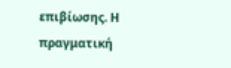επιβίωσης. Η πραγματική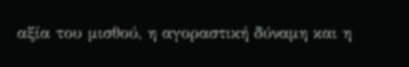αξία του μισθού, η αγοραστική δύναμη και η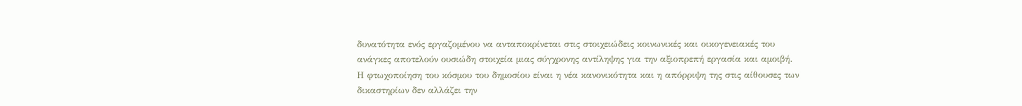δυνατότητα ενός εργαζομένου να ανταποκρίνεται στις στοιχειώδεις κοινωνικές και οικογενειακές του ανάγκες αποτελούν ουσιώδη στοιχεία μιας σύγχρονης αντίληψης για την αξιοπρεπή εργασία και αμοιβή.
Η φτωχοποίηση του κόσμου του δημοσίου είναι η νέα κανονικότητα και η απόρριψη της στις αίθουσες των δικαστηρίων δεν αλλάζει την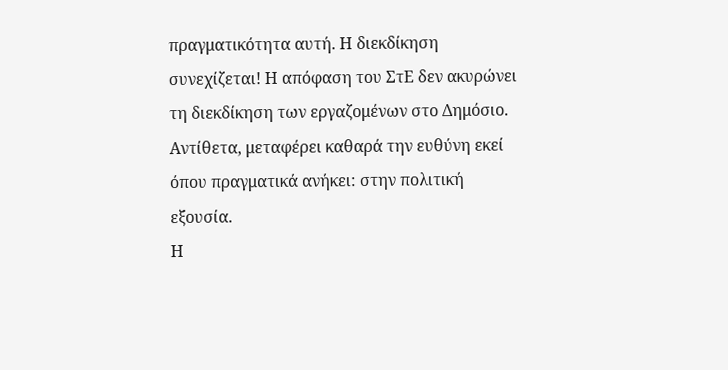πραγματικότητα αυτή. Η διεκδίκηση συνεχίζεται! Η απόφαση του ΣτΕ δεν ακυρώνει τη διεκδίκηση των εργαζομένων στο Δημόσιο. Αντίθετα, μεταφέρει καθαρά την ευθύνη εκεί όπου πραγματικά ανήκει: στην πολιτική εξουσία.
Η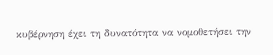κυβέρνηση έχει τη δυνατότητα να νομοθετήσει την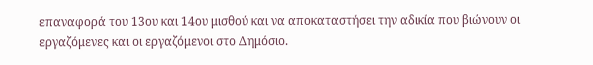επαναφορά του 13ου και 14ου μισθού και να αποκαταστήσει την αδικία που βιώνουν οι εργαζόμενες και οι εργαζόμενοι στο Δημόσιο.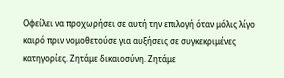Οφείλει να προχωρήσει σε αυτή την επιλογή όταν μόλις λίγο καιρό πριν νομοθετούσε για αυξήσεις σε συγκεκριμένες κατηγορίες. Ζητάμε δικαιοσύνη. Ζητάμε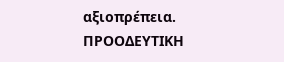αξιοπρέπεια.
ΠΡΟΟΔΕΥΤΙΚΗ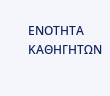ΕΝΟΤΗΤΑ ΚΑΘΗΓΗΤΩΝ